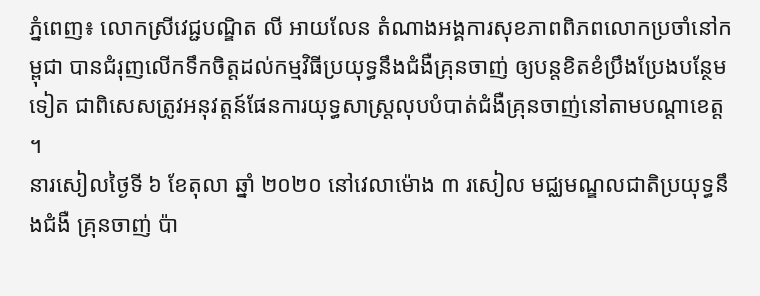ភ្នំពេញ៖ លោកស្រីវេជ្ជបណ្ឌិត លី អាយលែន តំណាងអង្គការសុខភាពពិភពលោកប្រចាំនៅកម្ពុជា បានជំរុញលើកទឹកចិត្តដល់កម្មវិធីប្រយុទ្ធនឹងជំងឺគ្រុនចាញ់ ឲ្យបន្តខិតខំប្រឹងប្រែងបន្ថែមទៀត ជាពិសេសត្រូវអនុវត្តន៍ផែនការយុទ្ធសាស្ត្រលុបបំបាត់ជំងឺគ្រុនចាញ់នៅតាមបណ្តាខេត្ត ។
នារសៀលថ្ងៃទី ៦ ខែតុលា ឆ្នាំ ២០២០ នៅវេលាម៉ោង ៣ រសៀល មជ្ឈមណ្ឌលជាតិប្រយុទ្ធនឹងជំងឺ គ្រុនចាញ់ ប៉ា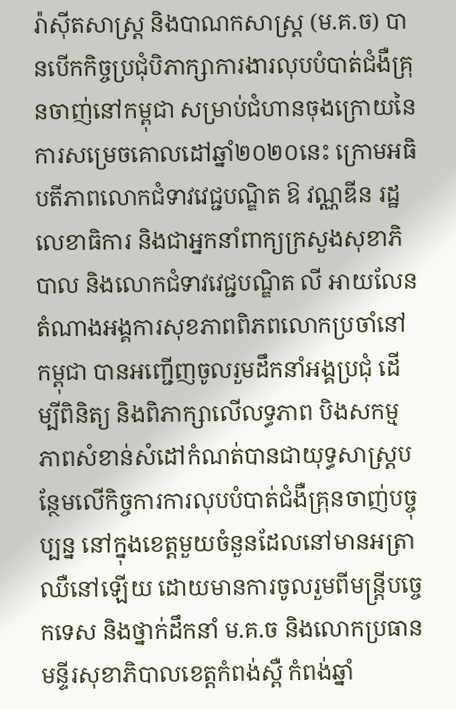រ៉ាស៊ីតសាស្ត្រ និងបាណកសាស្ត្រ (ម.គ.ច) បានបើកកិច្ចប្រជុំបិភាក្សាការងារលុបបំបាត់ជំងឺគ្រុនចាញ់នៅកម្ពុជា សម្រាប់ជំហានចុងក្រោយនៃការសម្រេចគោលដៅឆ្នាំ២០២០នេះ ក្រោមអធិបតីភាពលោកជំទាវវេជ្ជបណ្ឌិត ឱ វណ្ណឌីន រដ្ឋលេខាធិការ និងជាអ្នកនាំពាក្យក្រសួងសុខាភិបាល និងលោកជំទាវវេជ្ជបណ្ឌិត លី អាយលែន តំណាងអង្គការសុខភាពពិភពលោកប្រចាំនៅកម្ពុជា បានអញ្ជើញចូលរួមដឹកនាំអង្គប្រជុំ ដើម្បីពិនិត្យ និងពិភាក្សាលើលទ្ធភាព បិងសកម្មភាពសំខាន់សំដៅកំណត់បានជាយុទ្ធសាស្ត្របន្ថែមលើកិច្ចការការលុបបំបាត់ជំងឺគ្រុនចាញ់បច្ចុប្បន្ន នៅក្នុងខេត្តមួយចំនួនដែលនៅមានអត្រាឈឺនៅឡើយ ដោយមានការចូលរួមពីមន្ត្រីបច្ចេកទេស និងថ្នាក់ដឹកនាំ ម.គ.ច និងលោកប្រធានមន្ទីរសុខាភិបាលខេត្តកំពង់ស្ពឺ កំពង់ឆ្នាំ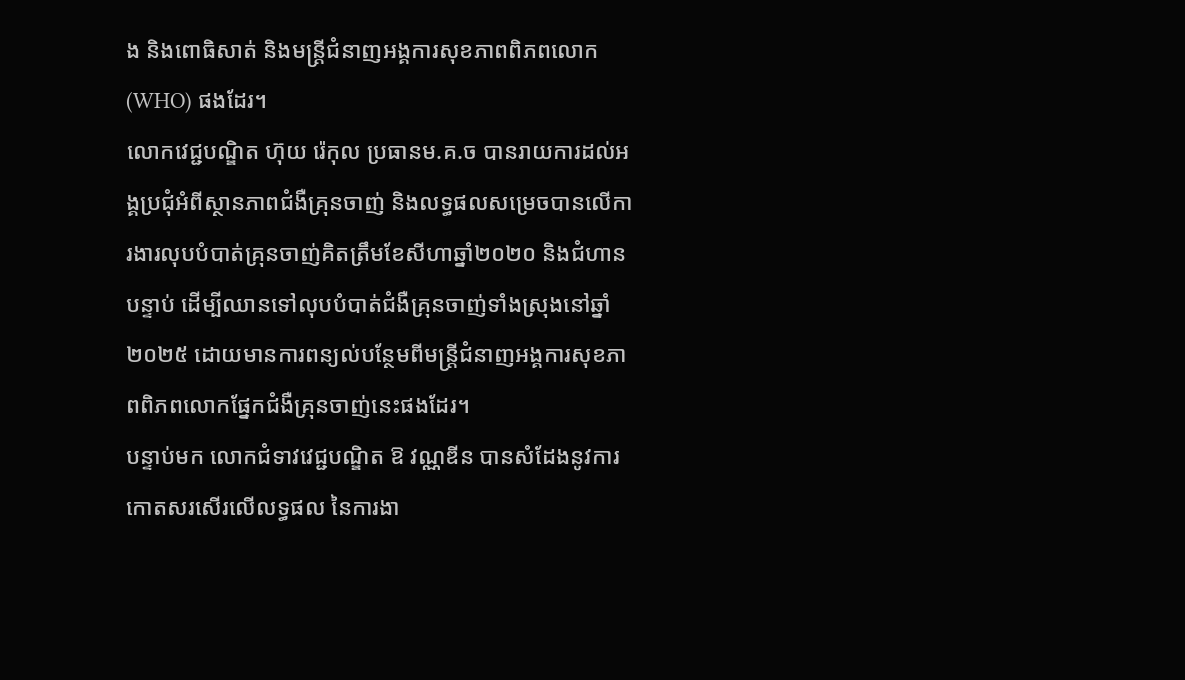ង និងពោធិសាត់ និងមន្ត្រីជំនាញអង្គការសុខភាពពិភពលោក (WHO) ផងដែរ។
លោកវេជ្ជបណ្ឌិត ហ៊ុយ រ៉េកុល ប្រធានម.គ.ច បានរាយការដល់អង្គប្រជុំអំពីស្ថានភាពជំងឺគ្រុនចាញ់ និងលទ្ធផលសម្រេចបានលើការងារលុបបំបាត់គ្រុនចាញ់គិតត្រឹមខែសីហាឆ្នាំ២០២០ និងជំហានបន្ទាប់ ដើម្បីឈានទៅលុបបំបាត់ជំងឺគ្រុនចាញ់ទាំងស្រុងនៅឆ្នាំ២០២៥ ដោយមានការពន្យល់បន្ថែមពីមន្ត្រីជំនាញអង្គការសុខភាពពិភពលោកផ្នែកជំងឺគ្រុនចាញ់នេះផងដែរ។
បន្ទាប់មក លោកជំទាវវេជ្ជបណ្ឌិត ឱ វណ្ណឌីន បានសំដែងនូវការកោតសរសើរលើលទ្ធផល នៃការងា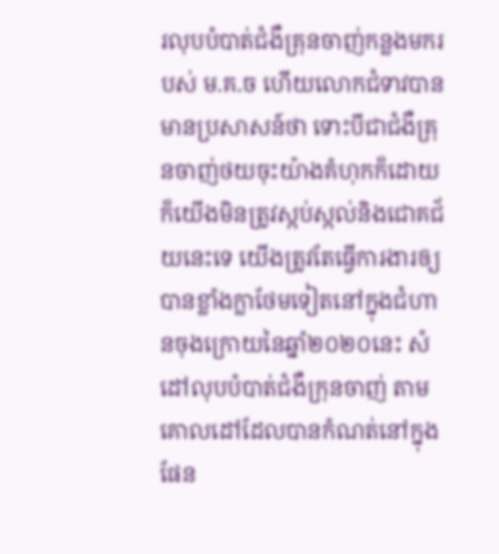រលុបបំបាត់ជំងឺគ្រុនចាញ់កន្លងមករបស់ ម.គ.ច ហើយលោកជំទាវបានមានប្រសាសន៍ថា ទោះបីជាជំងឺគ្រុនចាញ់ថយចុះយ៉ាងគំហុកក៏ដោយ ក៏យើងមិនត្រូវស្កប់ស្កល់និងជោគជ័យនេះទេ យើងត្រូវតែធ្វើការងារឲ្យបានខ្លាំងក្លាថែមទៀតនៅក្នុងជំហានចុងក្រោយនៃឆ្នាំ២០២០នេះ សំដៅលុបបំបាត់ជំងឺក្រុនចាញ់ តាមគោលដៅដែលបានកំណត់នៅក្នុងផែន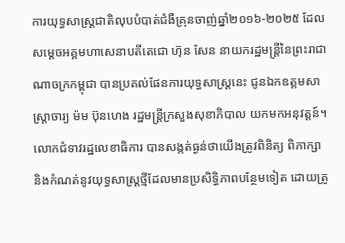ការយុទ្ធសាស្ត្រជាតិលុបបំបាត់ជំងឺគ្រុនចាញ់ឆ្នាំ២០១៦-២០២៥ ដែល សម្តេចអគ្គមហាសេនាបតីតេជោ ហ៊ុន សែន នាយករដ្ឋមន្ត្រីនៃព្រះរាជាណាចក្រកម្ពុជា បានប្រគល់ផែនការយុទ្ធសាស្ត្រនេះ ជូនឯកឧត្តមសាស្ត្រាចារ្យ ម៉ម ប៊ុនហេង រដ្ឋមន្ត្រីក្រសួងសុខាភិបាល យកមកអនុវត្តន៍។
លោកជំទាវរដ្ឋលេខាធិការ បានសង្កត់ធ្ងន់ថាយើងត្រូវពិនិត្យ ពិភាក្សា និងកំណត់នូវយុទ្ធសាស្ត្រថ្មីដែលមានប្រសិទ្ធិភាពបន្ថែមទៀត ដោយត្រូ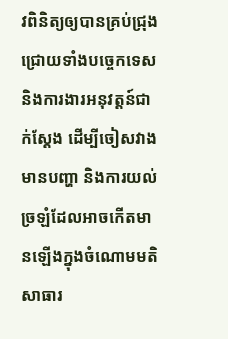វពិនិត្យឲ្យបានគ្រប់ជ្រុងជ្រោយទាំងបច្ចេកទេស និងការងារអនុវត្តន៍ជាក់ស្តែង ដើម្បីចៀសវាងមានបញ្ហា និងការយល់ច្រឡំដែលអាចកើតមានឡើងក្នុងចំណោមមតិសាធារ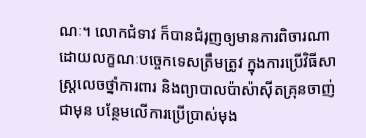ណៈ។ លោកជំទាវ ក៏បានជំរុញឲ្យមានការពិចារណាដោយលក្ខណៈបច្ចេកទេសត្រឹមត្រូវ ក្នុងការប្រើវិធីសាស្ត្រលេចថ្នាំការពារ និងព្យាបាលប៉ាស៉ាស៊ីតគ្រុនចាញ់ជាមុន បន្ថែមលើការប្រើប្រាស់មុង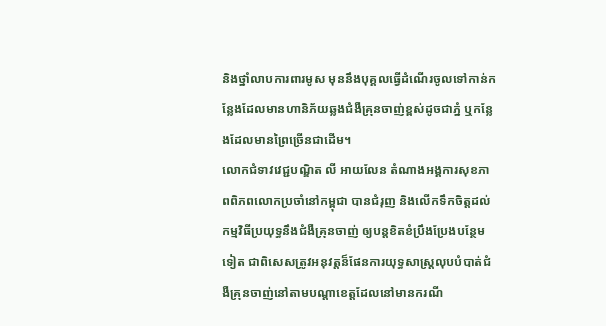និងថ្នាំលាបការពារមូស មុននឹងបុគ្គលធ្វើដំណើរចូលទៅកាន់កន្លែងដែលមានហានិភ័យឆ្លងជំងឺគ្រុនចាញ់ខ្ពស់ដូចជាភ្នំ ឬកន្លែងដែលមានព្រៃច្រើនជាដើម។
លោកជំទាវវេជ្ជបណ្ឌិត លី អាយលែន តំណាងអង្គការសុខភាពពិភពលោកប្រចាំនៅកម្ពុជា បានជំរុញ និងលើកទឹកចិត្តដល់កម្មវិធីប្រយុទ្ធនឹងជំងឺគ្រុនចាញ់ ឲ្យបន្តខិតខំប្រឹងប្រែងបន្ថែមទៀត ជាពិសេសត្រូវអនុវត្តន៏ផែនការយុទ្ធសាស្ត្រលុបបំបាត់ជំងឺគ្រុនចាញ់នៅតាមបណ្តាខេត្តដែលនៅមានករណី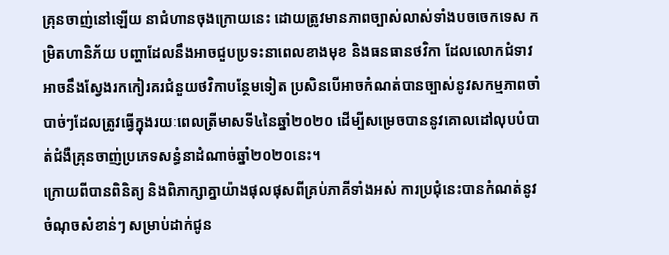គ្រុនចាញ់នៅឡើយ នាជំហានចុងក្រោយនេះ ដោយត្រូវមានភាពច្បាស់លាស់ទាំងបចចេកទេស កម្រិតហានិភ័យ បញ្ហាដែលនឹងអាចជួបប្រទះនាពេលខាងមុខ និងធនធានថវិកា ដែលលោកជំទាវ អាចនឹងស្វែងរកកៀរគរជំនួយថវិកាបន្ថែមទៀត ប្រសិនបើអាចកំណត់បានច្បាស់នូវសកម្មភាពចាំបាច់ៗដែលត្រូវធ្វើក្នុងរយៈពេលត្រីមាសទី៤នៃឆ្នាំ២០២០ ដើម្បីសម្រេចបាននូវគោលដៅលុបបំបាត់ជំងឺគ្រុនចាញ់ប្រភេទសន្ធំនាដំណាច់ឆ្នាំ២០២០នេះ។
ក្រោយពីបានពិនិត្យ និងពិភាក្សាគ្នាយ៉ាងផុលផុសពីគ្រប់ភាគីទាំងអស់ ការប្រជុំនេះបានកំណត់នូវចំណុចសំខាន់ៗ សម្រាប់ដាក់ជូន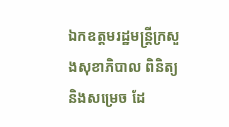ឯកឧត្តមរដ្ឋមន្ត្រីក្រសួងសុខាភិបាល ពិនិត្យ និងសម្រេច ដែ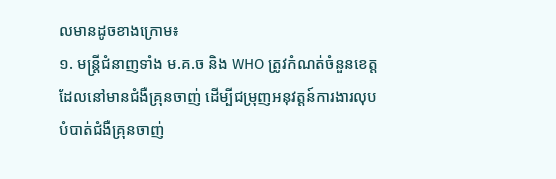លមានដូចខាងក្រោម៖
១. មន្ត្រីជំនាញទាំង ម.គ.ច និង WHO ត្រូវកំណត់ចំនួនខេត្តដែលនៅមានជំងឺគ្រុនចាញ់ ដើម្បីជម្រុញអនុវត្តន៍ការងារលុបបំបាត់ជំងឺគ្រុនចាញ់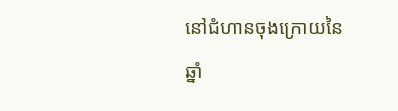នៅជំហានចុងក្រោយនៃឆ្នាំ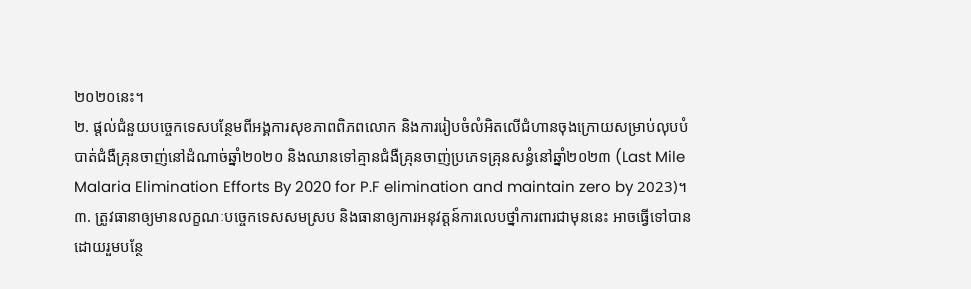២០២០នេះ។
២. ផ្តល់ជំនួយបច្ចេកទេសបន្ថែមពីអង្គការសុខភាពពិភពលោក និងការរៀបចំលំអិតលើជំហានចុងក្រោយសម្រាប់លុបបំបាត់ជំងឺគ្រុនចាញ់នៅដំណាច់ឆ្នាំ២០២០ និងឈានទៅគ្មានជំងឺគ្រុនចាញ់ប្រភេទគ្រុនសន្ធំនៅឆ្នាំ២០២៣ (Last Mile Malaria Elimination Efforts By 2020 for P.F elimination and maintain zero by 2023)។
៣. ត្រូវធានាឲ្យមានលក្ខណៈបច្ចេកទេសសមស្រប និងធានាឲ្យការអនុវត្តន៍ការលេបថ្នាំការពារជាមុននេះ អាចធ្វើទៅបានដោយរួមបន្ថែ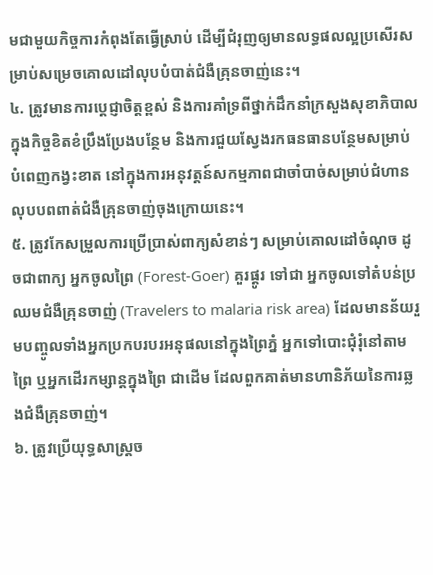មជាមួយកិច្ចការកំពុងតែធ្វើស្រាប់ ដើម្បីជំរុញឲ្យមានលទ្ធផលល្អប្រសើរសម្រាប់សម្រេចគោលដៅលុបបំបាត់ជំងឺគ្រុនចាញ់នេះ។
៤. ត្រូវមានការប្តេជ្ញាចិត្តខ្ពស់ និងការគាំទ្រពីថ្នាក់ដឹកនាំក្រសួងសុខាភិបាល ក្នុងកិច្ចខិតខំប្រឹងប្រែងបន្ថែម និងការជួយស្វែងរកធនធានបន្ថែមសម្រាប់បំពេញកង្វះខាត នៅក្នុងការអនុវត្តន៍សកម្មភាពជាចាំបាច់សម្រាប់ជំហានលុបបពពាត់ជំងឺគ្រុនចាញ់ចុងក្រោយនេះ។
៥. ត្រូវកែសម្រួលការប្រើប្រាស់ពាក្យសំខាន់ៗ សម្រាប់គោលដៅចំណុច ដូចជាពាក្យ អ្នកចូលព្រៃ (Forest-Goer) គួរផ្តូរ ទៅជា អ្នកចូលទៅតំបន់ប្រឈមជំងឺគ្រុនចាញ់ (Travelers to malaria risk area) ដែលមានន័យរួមបញ្ចូលទាំងអ្នកប្រកបរបរអនុផលនៅក្នុងព្រៃភ្នំ អ្នកទៅបោះជុំរុំនៅតាមព្រៃ ឬអ្នកដើរកម្សាន្តក្នុងព្រៃ ជាដើម ដែលពួកគាត់មានហានិភ័យនៃការឆ្លងជំងឺគ្រុនចាញ់។
៦. ត្រូវប្រើយុទ្ធសាស្ត្រច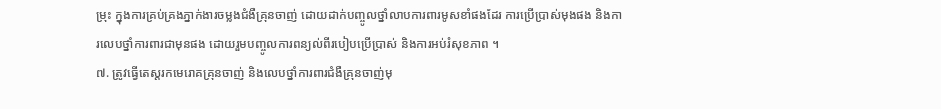ម្រុះ ក្នុងការគ្រប់គ្រងភ្នាក់ងារចម្លងជំងឺគ្រុនចាញ់ ដោយដាក់បញ្ចូលថ្នាំលាបការពារមូសខាំផងដែរ ការប្រើប្រាស់មុងផង និងការលេបថ្នាំការពារជាមុនផង ដោយរួមបញ្ចូលការពន្យល់ពីរបៀបប្រើប្រាស់ និងការអប់រំសុខភាព ។
៧. ត្រូវធ្វើតេស្តរកមេរោគគ្រុនចាញ់ និងលេបថ្នាំការពារជំងឺគ្រុនចាញ់មុ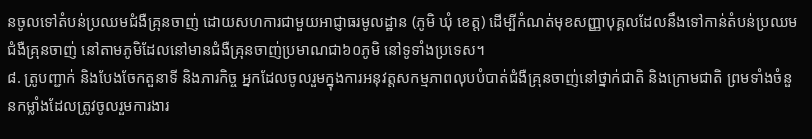នចូលទៅតំបន់ប្រឈមជំងឺគ្រុនចាញ់ ដោយសហការជាមួយអាជ្ញាធរមូលដ្ឋាន (ភូមិ ឃុំ ខេត្ត) ដើម្បីកំណត់មុខសញ្ញាបុគ្គលដែលនឹងទៅកាន់តំបន់ប្រឈមជំងឺគ្រុនចាញ់ នៅតាមភូមិដែលនៅមានជំងឺគ្រុនចាញ់ប្រមាណជា៦០ភូមិ នៅទូទាំងប្រទេស។
៨. ត្រូបញ្ជាក់ និងបែងចែកតួនាទី និងភារកិច្ច អ្នកដែលចូលរួមក្នុងការអនុវត្តសកម្មភាពលុបបំបាត់ជំងឺគ្រុនចាញ់នៅថ្នាក់ជាតិ និងក្រោមជាតិ ព្រមទាំងចំនួនកម្លាំងដែលត្រូវចូលរួមការងារ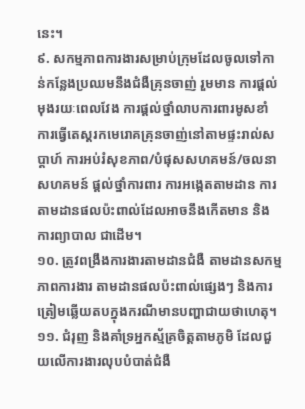នេះ។
៩. សកម្មភាពការងារសម្រាប់ក្រុមដែលចូលទៅកាន់កន្លែងប្រឈមនឹងជំងឺគ្រុនចាញ់ រួមមាន ការផ្តល់មុងរយៈពេលវែង ការផ្តល់ថ្នាំលាបការពារមូសខាំ ការធ្វើតេស្តរកមេរោគគ្រុនចាញ់នៅតាមផ្ទះរាល់សប្តាហ៍ ការអប់រំសុខភាព/បំផុសសហគមន៍/ចលនាសហគមន៍ ផ្តល់ថ្នាំការពារ ការអង្កេតតាមដាន ការតាមដានផលប៉ះពាល់ដែលអាចនឹងកើតមាន និងការព្យាបាល ជាដើម។
១០. ត្រូវពង្រឹងការងារតាមដានជំងឺ តាមដានសកម្មភាពការងារ តាមដានផលប៉ះពាល់ផ្សេងៗ និងការត្រៀមឆ្លើយតបក្នុងករណីមានបញ្ហាជាយថាហេតុ។
១១. ជំរុញ និងគាំទ្រអ្នកស្ម័គ្រចិត្តតាមភូមិ ដែលជួយលើការងារលុបបំបាត់ជំងឺ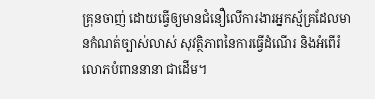គ្រុនចាញ់ ដោយធ្វើឲ្យមានជំនឿលើការងារអ្នកស្ម័គ្រដែលមានកំណត់ច្បាស់លាស់ សុវត្ថិភាពនៃការធ្វើដំណើរ និងអំពើរំលោភបំពាននានា ជាដើម។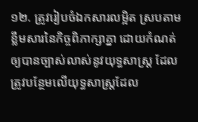១២. ត្រូវរៀបចំឯកសារលម្អិត ស្របតាមខ្លឹមសារនៃកិច្ចពិភាក្សាគ្នា ដោយកំណត់ឲ្យបានច្បាស់លាស់នូវយុទ្ធសាស្ត្រ ដែលត្រូវបន្ថែមលើយុទ្ធសាស្ត្រដែល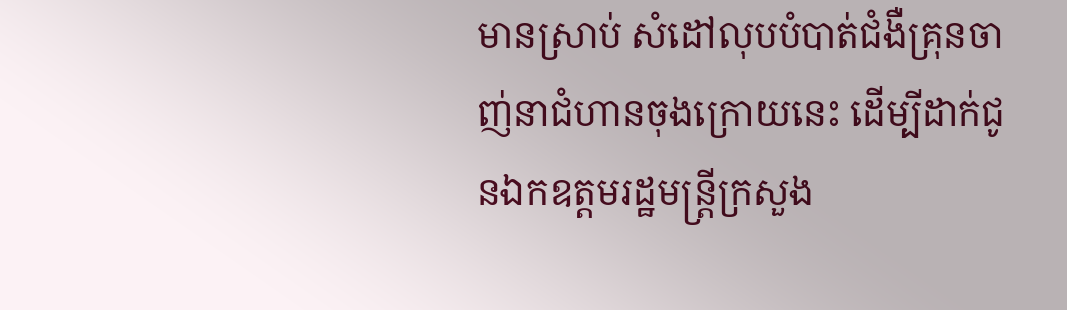មានស្រាប់ សំដៅលុបបំបាត់ជំងឺគ្រុនចាញ់នាជំហានចុងក្រោយនេះ ដើម្បីដាក់ជូនឯកឧត្តមរដ្ឋមន្ត្រីក្រសួង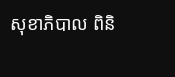សុខាភិបាល ពិនិ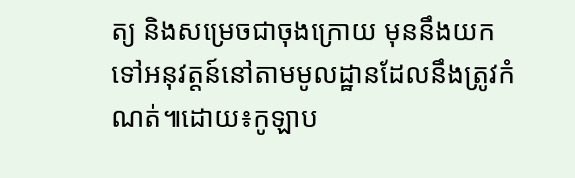ត្យ និងសម្រេចជាចុងក្រោយ មុននឹងយកទៅអនុវត្តន៍នៅតាមមូលដ្ឋានដែលនឹងត្រូវកំណត់៕ដោយ៖កូឡាប